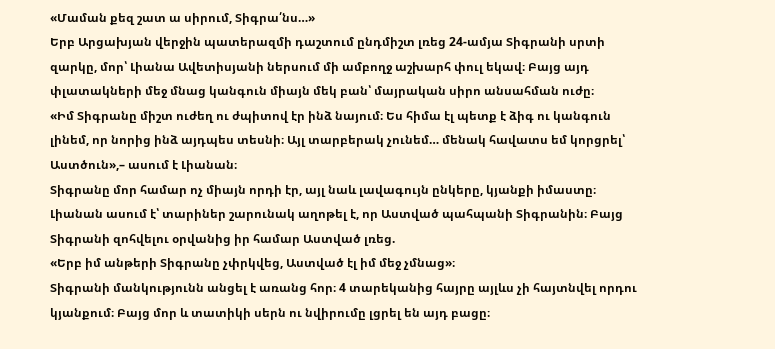«Մաման քեզ շատ ա սիրում, Տիգրա՛նս…»
Երբ Արցախյան վերջին պատերազմի դաշտում ընդմիշտ լռեց 24-ամյա Տիգրանի սրտի զարկը, մոր՝ Լիանա Ավետիսյանի ներսում մի ամբողջ աշխարհ փուլ եկավ։ Բայց այդ փլատակների մեջ մնաց կանգուն միայն մեկ բան՝ մայրական սիրո անսահման ուժը։
«Իմ Տիգրանը միշտ ուժեղ ու ժպիտով էր ինձ նայում։ Ես հիմա էլ պետք է ձիգ ու կանգուն լինեմ, որ նորից ինձ այդպես տեսնի։ Այլ տարբերակ չունեմ… մենակ հավատս եմ կորցրել՝ Աստծուն»,– ասում է Լիանան։
Տիգրանը մոր համար ոչ միայն որդի էր, այլ նաև լավագույն ընկերը, կյանքի իմաստը։ Լիանան ասում է՝ տարիներ շարունակ աղոթել է, որ Աստված պահպանի Տիգրանին։ Բայց Տիգրանի զոհվելու օրվանից իր համար Աստված լռեց.
«Երբ իմ անթերի Տիգրանը չփրկվեց, Աստված էլ իմ մեջ չմնաց»։
Տիգրանի մանկությունն անցել է առանց հոր։ 4 տարեկանից հայրը այլևս չի հայտնվել որդու կյանքում։ Բայց մոր և տատիկի սերն ու նվիրումը լցրել են այդ բացը։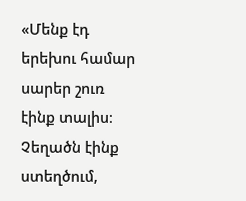«Մենք էդ երեխու համար սարեր շուռ էինք տալիս։ Չեղածն էինք ստեղծում,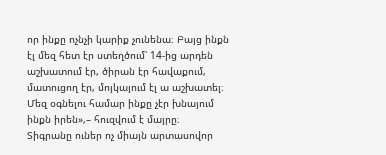որ ինքը ոչնչի կարիք չունենա։ Բայց ինքն էլ մեզ հետ էր ստեղծում՝ 14-ից արդեն աշխատում էր, ծիրան էր հավաքում, մատուցող էր, մոյկայում էլ ա աշխատել։ Մեզ օգնելու համար ինքը չէր խնայում ինքն իրեն»,– հուզվում է մայրը։
Տիգրանը ուներ ոչ միայն արտասովոր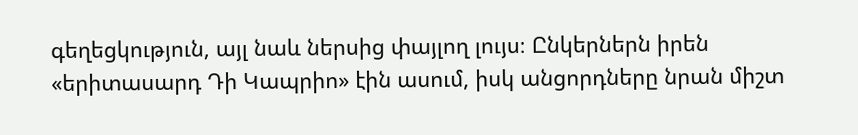գեղեցկություն, այլ նաև ներսից փայլող լույս։ Ընկերներն իրեն «երիտասարդ Դի Կապրիո» էին ասում, իսկ անցորդները նրան միշտ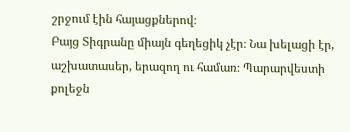շրջում էին հայացքներով։
Բայց Տիգրանը միայն գեղեցիկ չէր։ Նա խելացի էր, աշխատասեր, երազող ու համառ։ Պարարվեստի քոլեջն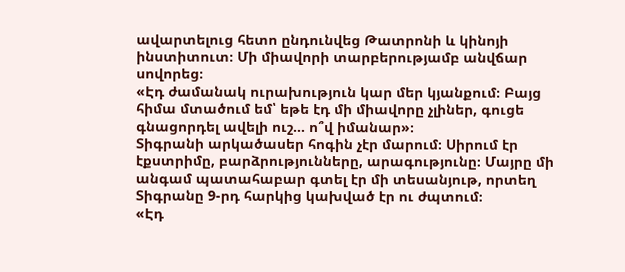ավարտելուց հետո ընդունվեց Թատրոնի և կինոյի ինստիտուտ։ Մի միավորի տարբերությամբ անվճար սովորեց։
«Էդ ժամանակ ուրախություն կար մեր կյանքում։ Բայց հիմա մտածում եմ՝ եթե էդ մի միավորը չլիներ, գուցե գնացորդել ավելի ուշ… ո՞վ իմանար»։
Տիգրանի արկածասեր հոգին չէր մարում։ Սիրում էր էքստրիմը, բարձրությունները, արագությունը։ Մայրը մի անգամ պատահաբար գտել էր մի տեսանյութ, որտեղ Տիգրանը 9-րդ հարկից կախված էր ու ժպտում։
«Էդ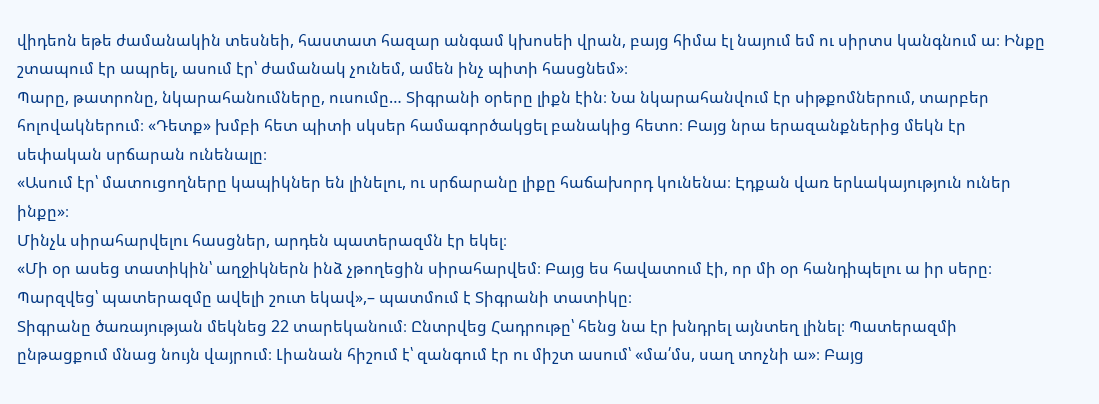վիդեոն եթե ժամանակին տեսնեի, հաստատ հազար անգամ կխոսեի վրան, բայց հիմա էլ նայում եմ ու սիրտս կանգնում ա։ Ինքը շտապում էր ապրել, ասում էր՝ ժամանակ չունեմ, ամեն ինչ պիտի հասցնեմ»։
Պարը, թատրոնը, նկարահանումները, ուսումը… Տիգրանի օրերը լիքն էին։ Նա նկարահանվում էր սիթքոմներում, տարբեր հոլովակներում։ «Դետք» խմբի հետ պիտի սկսեր համագործակցել բանակից հետո։ Բայց նրա երազանքներից մեկն էր սեփական սրճարան ունենալը։
«Ասում էր՝ մատուցողները կապիկներ են լինելու, ու սրճարանը լիքը հաճախորդ կունենա։ Էդքան վառ երևակայություն ուներ ինքը»։
Մինչև սիրահարվելու հասցներ, արդեն պատերազմն էր եկել։
«Մի օր ասեց տատիկին՝ աղջիկներն ինձ չթողեցին սիրահարվեմ։ Բայց ես հավատում էի, որ մի օր հանդիպելու ա իր սերը։ Պարզվեց՝ պատերազմը ավելի շուտ եկավ»,– պատմում է Տիգրանի տատիկը։
Տիգրանը ծառայության մեկնեց 22 տարեկանում։ Ընտրվեց Հադրութը՝ հենց նա էր խնդրել այնտեղ լինել։ Պատերազմի ընթացքում մնաց նույն վայրում։ Լիանան հիշում է՝ զանգում էր ու միշտ ասում՝ «մա՛մս, սաղ տոչնի ա»։ Բայց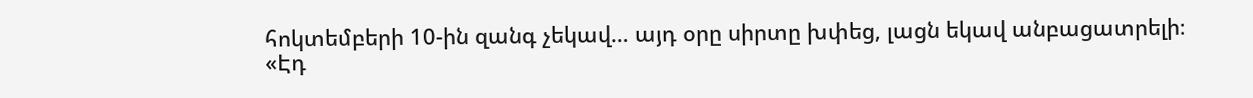հոկտեմբերի 10-ին զանգ չեկավ… այդ օրը սիրտը խփեց, լացն եկավ անբացատրելի։
«Էդ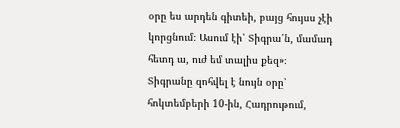օրը ես արդեն գիտեի, բայց հույսս չէի կորցնում։ Ասում էի՝ Տիգրա՛ն, մամադ հետդ ա, ուժ եմ տալիս քեզ»։
Տիգրանը զոհվել է նույն օրը՝ հոկտեմբերի 10-ին, Հադրութում,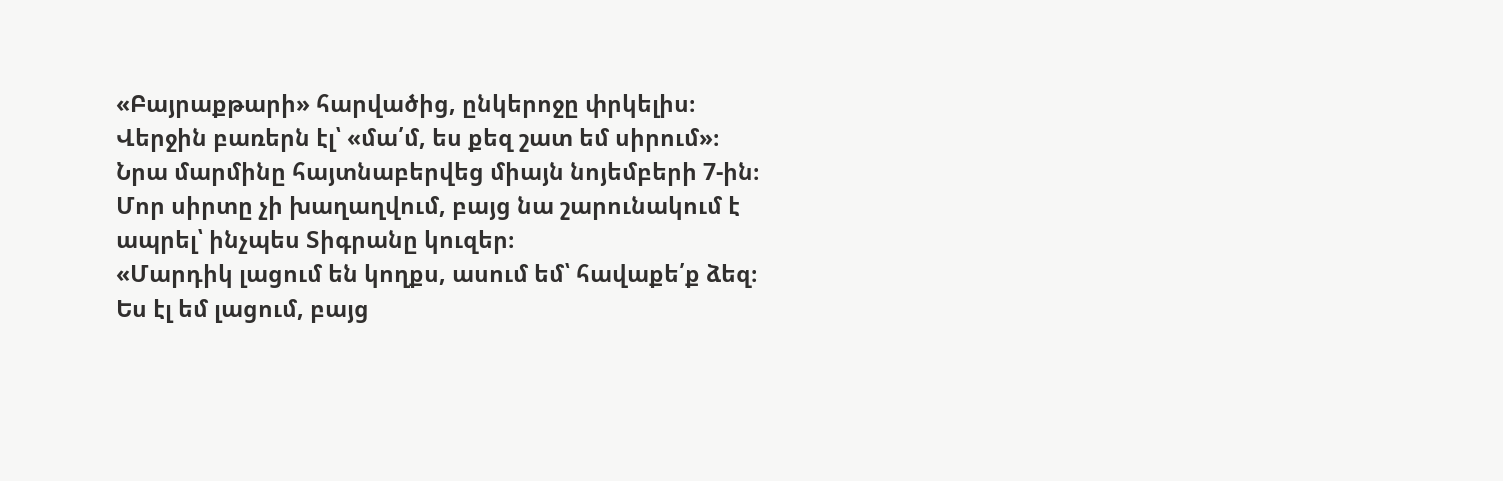«Բայրաքթարի» հարվածից, ընկերոջը փրկելիս։ Վերջին բառերն էլ՝ «մա՛մ, ես քեզ շատ եմ սիրում»։ Նրա մարմինը հայտնաբերվեց միայն նոյեմբերի 7-ին։
Մոր սիրտը չի խաղաղվում, բայց նա շարունակում է ապրել՝ ինչպես Տիգրանը կուզեր։
«Մարդիկ լացում են կողքս, ասում եմ՝ հավաքե՛ք ձեզ։ Ես էլ եմ լացում, բայց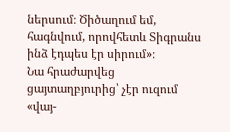ներսում։ Ծիծաղում եմ, հագնվում, որովհետև Տիգրանս ինձ էդպես էր սիրում»։
Նա հրաժարվեց ցայտաղբյուրից՝ չէր ուզում «վայ-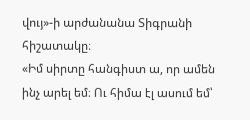վույ»-ի արժանանա Տիգրանի հիշատակը։
«Իմ սիրտը հանգիստ ա, որ ամեն ինչ արել եմ։ Ու հիմա էլ ասում եմ՝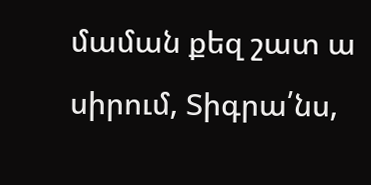մաման քեզ շատ ա սիրում, Տիգրա՛նս,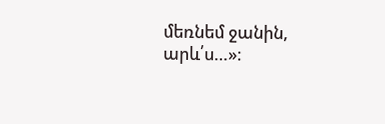մեռնեմ ջանին, արև՛ս…»։